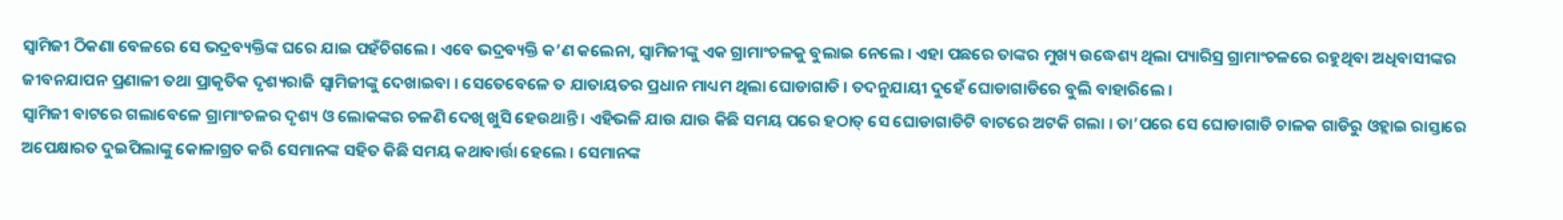ସ୍ୱାମିଜୀ ଠିକଣା ବେଳରେ ସେ ଭଦ୍ରବ୍ୟକ୍ତିଙ୍କ ଘରେ ଯାଇ ପହଁଚିଗଲେ । ଏବେ ଭଦ୍ରବ୍ୟକ୍ତି କ’ଣ କଲେନା, ସ୍ୱାମିଜୀଙ୍କୁ ଏକ ଗ୍ରାମାଂଚଳକୁ ବୁଲାଇ ନେଲେ । ଏହା ପଛରେ ତାଙ୍କର ମୁଖ୍ୟ ଉଦ୍ଧେଶ୍ୟ ଥିଲା ପ୍ୟାରିସ୍ର ଗ୍ରାମାଂଚଳରେ ରହୁଥିବା ଅଧିବାସୀଙ୍କର ଜୀବନଯାପନ ପ୍ରଣାଳୀ ତଥା ପ୍ରାକୃତିକ ଦୃଶ୍ୟରାଜି ସ୍ୱାମିଜୀଙ୍କୁ ଦେଖାଇବା । ସେତେବେଳେ ତ ଯାତାୟତର ପ୍ରଧାନ ମାଧ୍ୟମ ଥିଲା ଘୋଡାଗାଡି । ତଦନୁଯାୟୀ ଦୁହେଁ ଘୋଡାଗାଡିରେ ବୁଲି ବାହାରିଲେ ।
ସ୍ୱାମିଜୀ ବାଟରେ ଗଲାବେଳେ ଗ୍ରାମାଂଚଳର ଦୃଶ୍ୟ ଓ ଲୋକଙ୍କର ଚଳଣି ଦେଖି ଖୁସି ହେଉଥାନ୍ତି । ଏହିଭଳି ଯାଉ ଯାଉ କିଛି ସମୟ ପରେ ହଠାତ୍ ସେ ଘୋଡାଗାଡିଟି ବାଟରେ ଅଟକି ଗଲା । ତା’ପରେ ସେ ଘୋଡାଗାଡି ଚାଳକ ଗାଡିରୁ ଓହ୍ଲାଇ ରାସ୍ତାରେ ଅପେକ୍ଷାରତ ଦୁଇପିଲାଙ୍କୁ କୋଳାଗ୍ରତ କରି ସେମାନଙ୍କ ସହିତ କିଛି ସମୟ କଥାବାର୍ତ୍ତା ହେଲେ । ସେମାନଙ୍କ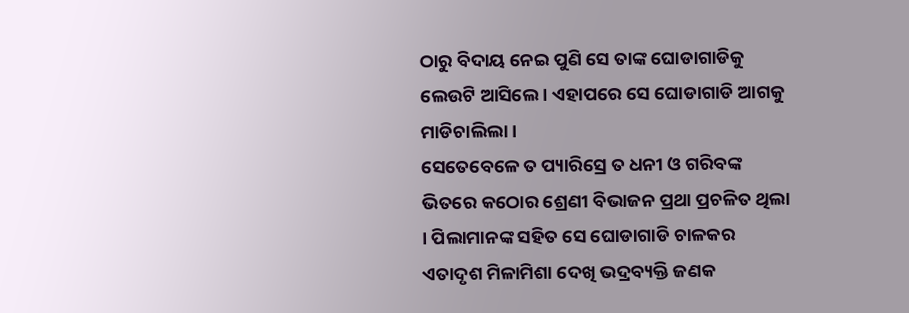ଠାରୁ ବିଦାୟ ନେଇ ପୁଣି ସେ ତାଙ୍କ ଘୋଡାଗାଡିକୁ ଲେଉଟି ଆସିଲେ । ଏହାପରେ ସେ ଘୋଡାଗାଡି ଆଗକୁ ମାଡିଚାଲିଲା ।
ସେତେବେଳେ ତ ପ୍ୟାରିସ୍ରେ ତ ଧନୀ ଓ ଗରିବଙ୍କ ଭିତରେ କଠୋର ଶ୍ରେଣୀ ବିଭାଜନ ପ୍ରଥା ପ୍ରଚଳିତ ଥିଲା । ପିଲାମାନଙ୍କ ସହିତ ସେ ଘୋଡାଗାଡି ଚାଳକର ଏତାଦୃଶ ମିଳାମିଶା ଦେଖି ଭଦ୍ରବ୍ୟକ୍ତି ଜଣକ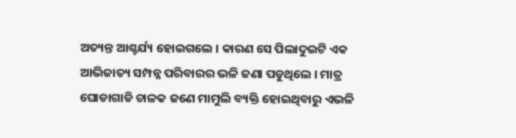ଅତ୍ୟନ୍ତ ଆଶ୍ଚର୍ଯ୍ୟ ହୋଇଗଲେ । କାରଣ ସେ ପିଲାଦୁଇଟି ଏକ ଆଭିଜାତ୍ୟ ସମ୍ପନ୍ନ ପରିବାରର ଭଳି ଜଣା ପଡୁଥିଲେ । ମାତ୍ର ଘୋଡାଗାଡି ଚାଳକ ଜଣେ ମାମୁଲି ବ୍ୟକ୍ତି ହୋଇଥିବାରୁ ଏଭଳି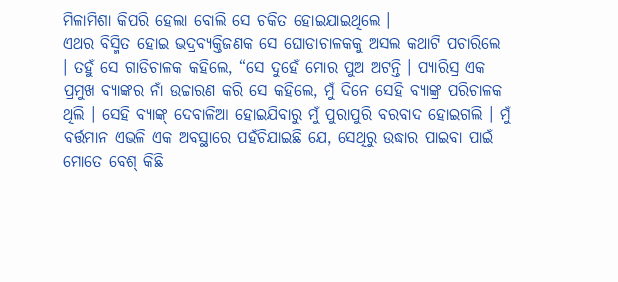ମିଳାମିଶା କିପରି ହେଲା ବୋଲି ସେ ଚକିତ ହୋଇଯାଇଥିଲେ ।
ଏଥର ବିସ୍ମିତ ହୋଇ ଭଦ୍ରବ୍ୟକ୍ତିଜଣକ ସେ ଘୋଡାଚାଳକକୁ ଅସଲ କଥାଟି ପଚାରିଲେ । ତହୁଁ ସେ ଗାଡିଚାଳକ କହିଲେ, “ସେ ଦୁହେଁ ମୋର ପୁଅ ଅଟନ୍ତି । ପ୍ୟାରିସ୍ର ଏକ ପ୍ରମୁଖ ବ୍ୟାଙ୍କର ନାଁ ଉଚ୍ଚାରଣ କରି ସେ କହିଲେ, ମୁଁ ଦିନେ ସେହି ବ୍ୟାଙ୍କ୍ର ପରିଚାଳକ ଥିଲି । ସେହି ବ୍ୟାଙ୍କ୍ ଦେବାଳିଆ ହୋଇଯିବାରୁ ମୁଁ ପୁରାପୁରି ବରବାଦ ହୋଇଗଲି । ମୁଁ ବର୍ତ୍ତମାନ ଏଭଳି ଏକ ଅବସ୍ଥାରେ ପହଁଚିଯାଇଛି ଯେ, ସେଥିରୁ ଉଦ୍ଧାର ପାଇବା ପାଇଁ ମୋତେ ବେଶ୍ କିଛି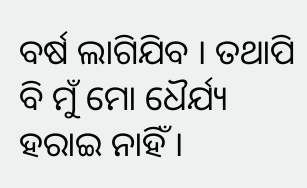ବର୍ଷ ଲାଗିଯିବ । ତଥାପି ବି ମୁଁ ମୋ ଧୈର୍ଯ୍ୟ ହରାଇ ନାହିଁ ।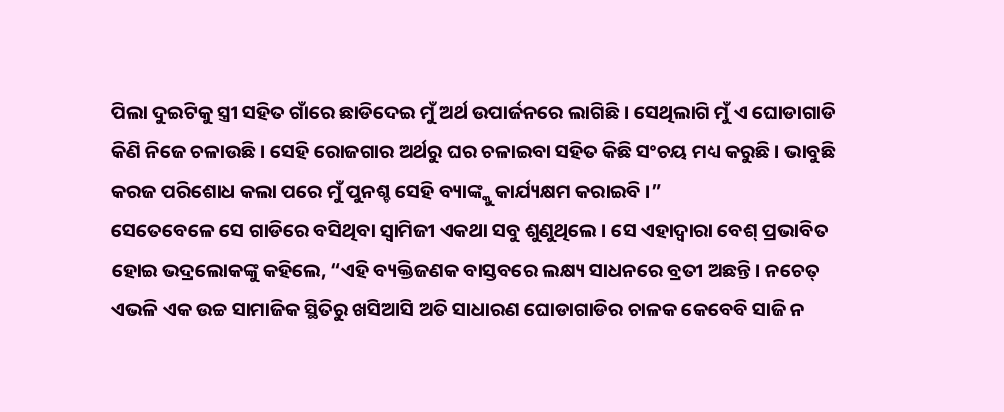ପିଲା ଦୁଇଟିକୁ ସ୍ତ୍ରୀ ସହିତ ଗାଁରେ ଛାଡିଦେଇ ମୁଁ ଅର୍ଥ ଉପାର୍ଜନରେ ଲାଗିଛି । ସେଥିଲାଗି ମୁଁ ଏ ଘୋଡାଗାଡି କିଣି ନିଜେ ଚଳାଉଛି । ସେହି ରୋଜଗାର ଅର୍ଥରୁ ଘର ଚଳାଇବା ସହିତ କିଛି ସଂଚୟ ମଧ୍ୟ କରୁଛି । ଭାବୁଛି କରଜ ପରିଶୋଧ କଲା ପରେ ମୁଁ ପୁନଶ୍ଚ ସେହି ବ୍ୟାଙ୍କ୍କୁ କାର୍ଯ୍ୟକ୍ଷମ କରାଇବି ।”
ସେତେବେଳେ ସେ ଗାଡିରେ ବସିଥିବା ସ୍ୱାମିଜୀ ଏକଥା ସବୁ ଶୁଣୁଥିଲେ । ସେ ଏହାଦ୍ୱାରା ବେଶ୍ ପ୍ରଭାବିତ ହୋଇ ଭଦ୍ରଲୋକଙ୍କୁ କହିଲେ, “ଏହି ବ୍ୟକ୍ତିଜଣକ ବାସ୍ତବରେ ଲକ୍ଷ୍ୟ ସାଧନରେ ବ୍ରତୀ ଅଛନ୍ତି । ନଚେତ୍ ଏଭଳି ଏକ ଉଚ୍ଚ ସାମାଜିକ ସ୍ଥିତିରୁ ଖସିଆସି ଅତି ସାଧାରଣ ଘୋଡାଗାଡିର ଚାଳକ କେବେବି ସାଜି ନ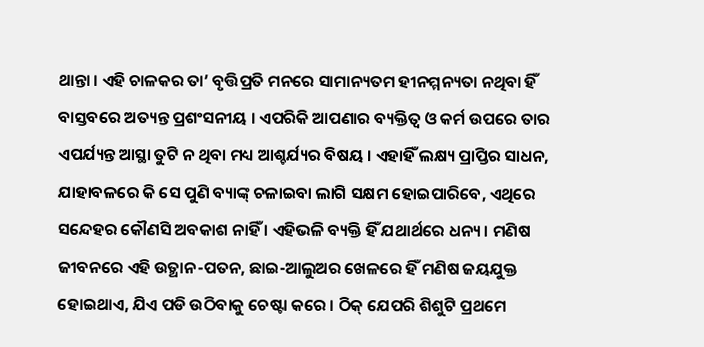ଥାନ୍ତା । ଏହି ଚାଳକର ତା’ ବୃତ୍ତିପ୍ରତି ମନରେ ସାମାନ୍ୟତମ ହୀନମ୍ମନ୍ୟତା ନଥିବା ହିଁ ବାସ୍ତବରେ ଅତ୍ୟନ୍ତ ପ୍ରଶଂସନୀୟ । ଏପରିକି ଆପଣାର ବ୍ୟକ୍ତିତ୍ୱ ଓ କର୍ମ ଉପରେ ତାର ଏପର୍ଯ୍ୟନ୍ତ ଆସ୍ଥା ତୁଟି ନ ଥିବା ମଧ୍ୟ ଆଶ୍ଚର୍ଯ୍ୟର ବିଷୟ । ଏହାହିଁ ଲକ୍ଷ୍ୟ ପ୍ରାପ୍ତିର ସାଧନ, ଯାହାବଳରେ କି ସେ ପୁଣି ବ୍ୟାଙ୍କ୍ ଚଳାଇବା ଲାଗି ସକ୍ଷମ ହୋଇପାରିବେ, ଏଥିରେ ସନ୍ଦେହର କୌଣସି ଅବକାଶ ନାହିଁ । ଏହିଭଳି ବ୍ୟକ୍ତି ହିଁ ଯଥାର୍ଥରେ ଧନ୍ୟ । ମଣିଷ ଜୀବନରେ ଏହି ଉତ୍ଥାନ-ପତନ, ଛାଇ-ଆଲୁଅର ଖେଳରେ ହିଁ ମଣିଷ ଜୟଯୁକ୍ତ ହୋଇଥାଏ, ଯିଏ ପଡି ଉଠିବାକୁ ଚେଷ୍ଟା କରେ । ଠିକ୍ ଯେପରି ଶିଶୁଟି ପ୍ରଥମେ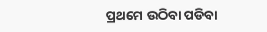ପ୍ରଥମେ ଉଠିବା ପଡିବା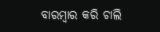ବାରମ୍ବାର କରି ଚାଲି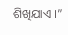ଶିଖିଯାଏ ।”